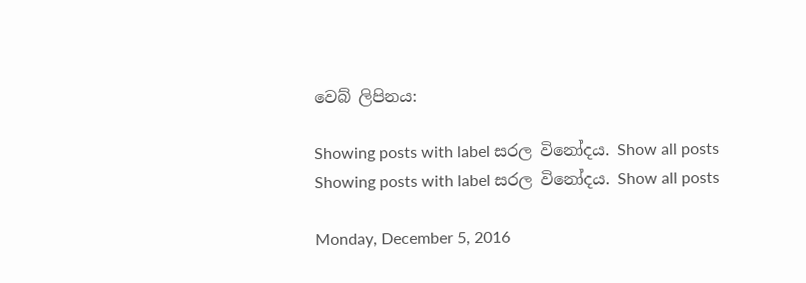වෙබ් ලිපිනය:

Showing posts with label සරල විනෝදය. Show all posts
Showing posts with label සරල විනෝදය. Show all posts

Monday, December 5, 2016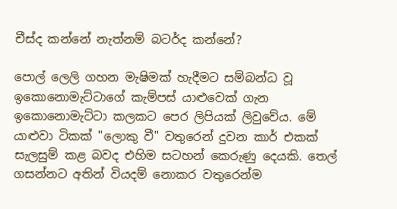චීස්ද කන්නේ නැත්නම් බටර්ද කන්නේ?

පොල් ලෙලි ගහන මැෂිමක් හැදීමට සම්බන්ධ වූ ඉකොනොමැට්ටාගේ කැම්පස් යාළුවෙක් ගැන ඉකොනොමැට්ටා කලකට පෙර ලිපියක් ලිවුවේය. මේ යාළුවා ටිකක් "ලොකු වී" වතුරෙන් දුවන කාර් එකක් සැලසුම් කළ බවද එහිම සටහන් කෙරුණු දෙයකි. තෙල් ගසන්නට අතින් වියදම් නොකර වතුරෙන්ම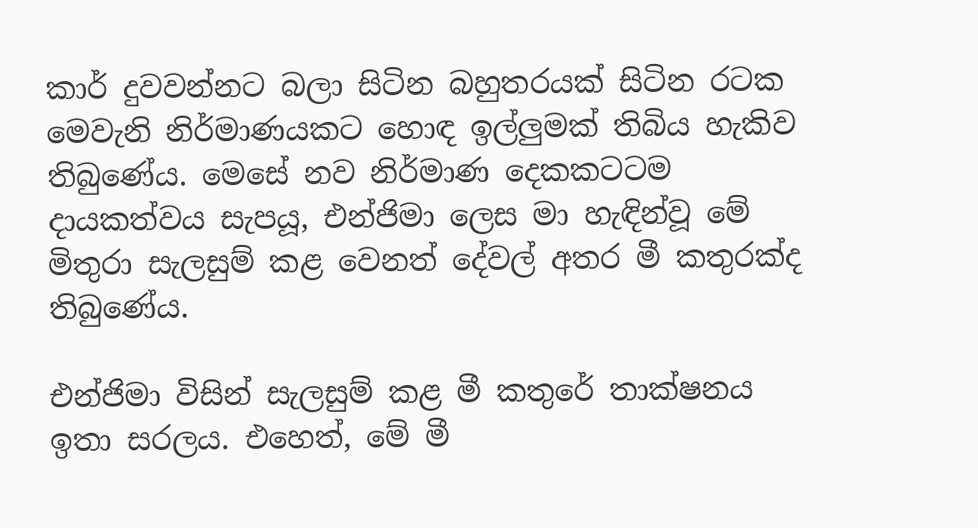කාර් දුවවන්නට බලා සිටින බහුතරයක් සිටින රටක මෙවැනි නිර්මාණයකට හොඳ ඉල්ලුමක් තිබිය හැකිව තිබුණේය. මෙසේ නව නිර්මාණ දෙකකටටම දායකත්වය සැපයූ, එන්ජිමා ලෙස මා හැඳින්වූ මේ මිතුරා සැලසුම් කළ වෙනත් දේවල් අතර මී කතුරක්ද තිබුණේය.

එන්ජිමා විසින් සැලසුම් කළ මී කතුරේ තාක්ෂනය ඉතා සරලය. එහෙත්, මේ මී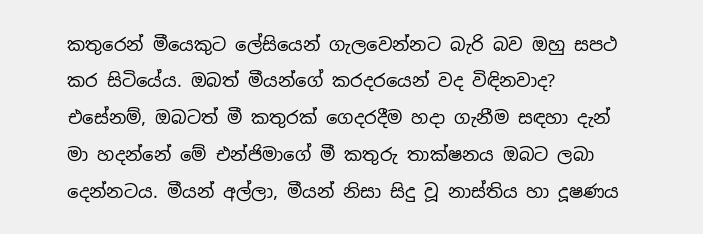කතුරෙන් මීයෙකුට ලේසියෙන් ගැලවෙන්නට බැරි බව ඔහු සපථ කර සිටියේය. ඔබත් මීයන්ගේ කරදරයෙන් වද විඳිනවාද? එසේනම්, ඔබටත් මී කතුරක් ගෙදරදීම හදා ගැනීම සඳහා දැන් මා හදන්නේ මේ එන්ජිමාගේ මී කතුරු තාක්ෂනය ඔබට ලබා දෙන්නටය. මීයන් අල්ලා, මීයන් නිසා සිදු වූ නාස්තිය හා දූෂණය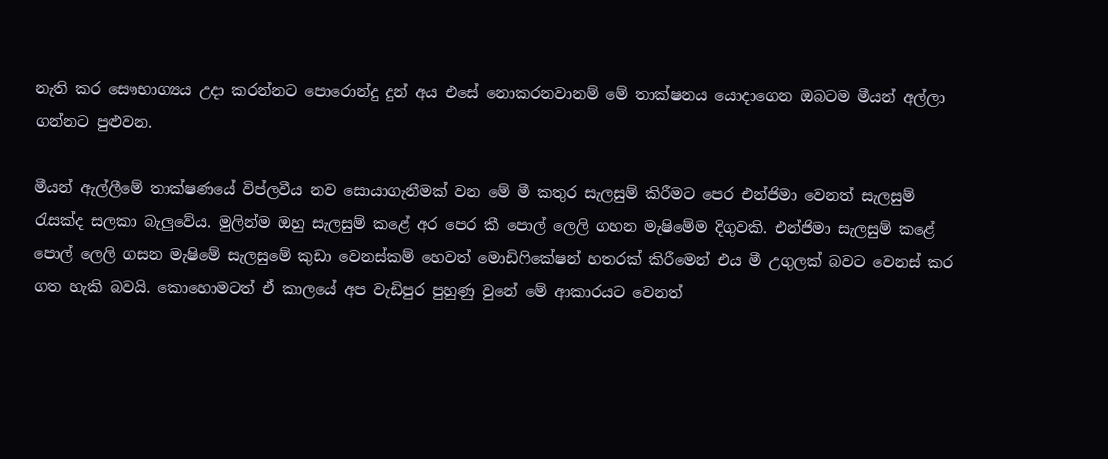නැති කර සෞභාග්‍යය උදා කරන්නට පොරොන්දු දුන් අය එසේ නොකරනවානම් මේ තාක්ෂනය යොදාගෙන ඔබටම මීයන් අල්ලා ගන්නට පුළුවන.

මීයන් ඇල්ලීමේ තාක්ෂණයේ විප්ලවීය නව සොයාගැනීමක් වන මේ මී කතුර සැලසුම් කිරීමට පෙර එන්ජිමා වෙනත් සැලසුම් රැසක්ද සලකා බැලුවේය. මුලින්ම ඔහු සැලසුම් කළේ අර පෙර කී පොල් ලෙලි ගහන මැෂිමේම දිගුවකි. එන්ජිමා සැලසුම් කළේ පොල් ලෙලි ගසන මැෂිමේ සැලසුමේ කුඩා වෙනස්කම් හෙවත් මොඩිෆිකේෂන් හතරක් කිරීමෙන් එය මී උගුලක් බවට වෙනස් කර ගත හැකි බවයි. කොහොමටත් ඒ කාලයේ අප වැඩිපුර පුහුණු වුනේ මේ ආකාරයට වෙනත්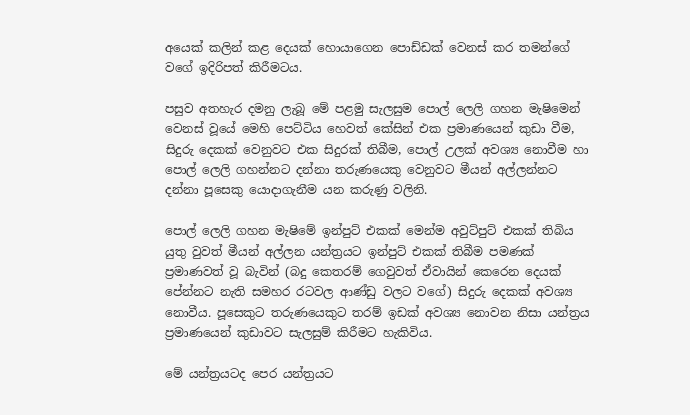අයෙක් කලින් කළ දෙයක් හොයාගෙන පොඩ්ඩක් වෙනස් කර තමන්ගේ වගේ ඉදිරිපත් කිරීමටය.

පසුව අතහැර දමනු ලැබූ මේ පළමු සැලසුම පොල් ලෙලි ගහන මැෂිමෙන් වෙනස් වූයේ මෙහි පෙට්ටිය හෙවත් කේසින් එක ප්‍රමාණයෙන් කුඩා වීම, සිදුරු දෙකක් වෙනුවට එක සිදුරක් තිබීම, පොල් උලක් අවශ්‍ය නොවීම හා පොල් ලෙලි ගහන්නට දන්නා තරුණයෙකු වෙනුවට මීයන් අල්ලන්නට දන්නා පූසෙකු යොදාගැනීම යන කරුණු වලිනි.

පොල් ලෙලි ගහන මැෂිමේ ඉන්පුට් එකක් මෙන්ම අවුට්පුට් එකක් තිබිය යුතු වුවත් මීයන් අල්ලන යන්ත්‍රයට ඉන්පුට් එකක් තිබීම පමණක් ප්‍රමාණවත් වූ බැවින් (බදු කෙතරම් ගෙවුවත් ඒවායින් කෙරෙන දෙයක් පේන්නට නැති සමහර රටවල ආණ්ඩු වලට වගේ) සිදුරු දෙකක් අවශ්‍ය නොවීය. පූසෙකුට තරුණයෙකුට තරම් ඉඩක් අවශ්‍ය නොවන නිසා යන්ත්‍රය ප්‍රමාණයෙන් කුඩාවට සැලසුම් කිරීමට හැකිවිය.

මේ යන්ත්‍රයටද පෙර යන්ත්‍රයට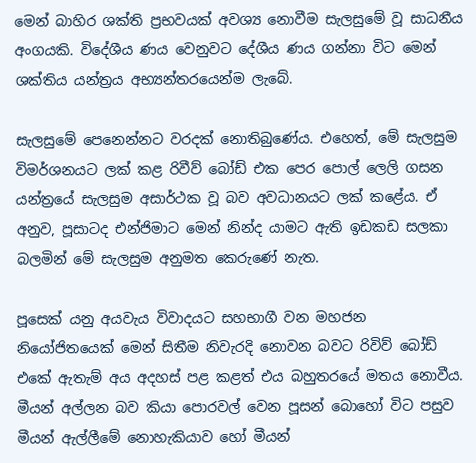මෙන් බාහිර ශක්ති ප්‍රභවයක් අවශ්‍ය නොවීම සැලසුමේ වූ සාධනීය අංගයකි. විදේශීය ණය වෙනුවට දේශීය ණය ගන්නා විට මෙන් ශක්තිය යන්ත්‍රය අභ්‍යන්තරයෙන්ම ලැබේ.

සැලසුමේ පෙනෙන්නට වරදක් නොතිබුණේය. එහෙත්, මේ සැලසුම විමර්ශනයට ලක් කළ රිවීව් බෝඩ් එක පෙර පොල් ලෙලි ගසන යන්ත්‍රයේ සැලසුම අසාර්ථක වූ බව අවධානයට ලක් කළේය. ඒ අනුව, පූසාටද එන්ජිමාට මෙන් නින්ද යාමට ඇති ඉඩකඩ සලකා බලමින් මේ සැලසුම අනුමත කෙරුණේ නැත.

පූසෙක් යනු අයවැය විවාදයට සහභාගී වන මහජන නියෝජිතයෙක් මෙන් සිතීම නිවැරදි නොවන බවට රිවිව් බෝඩ් එකේ ඇතැම් අය අදහස් පළ කළත් එය බහුතරයේ මතය නොවීය. මීයන් අල්ලන බව කියා පොරවල් වෙන පූසන් බොහෝ විට පසුව මීයන් ඇල්ලීමේ නොහැකියාව හෝ මීයන්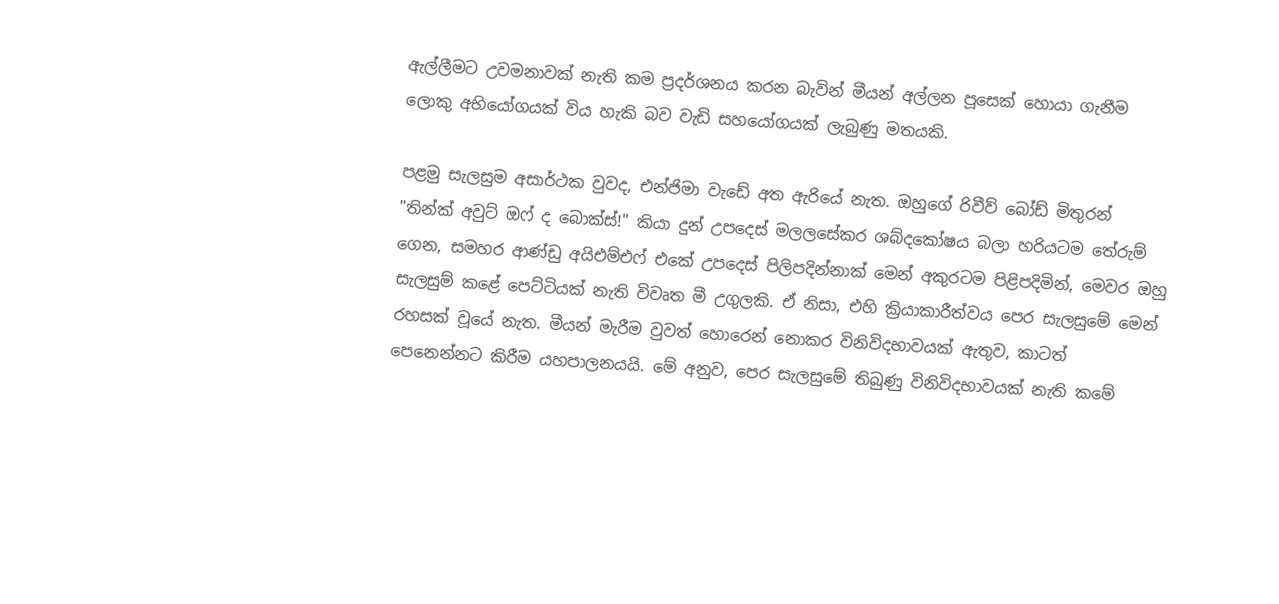ඇල්ලීමට උවමනාවක් නැති කම ප්‍රදර්ශනය කරන බැවින් මීයන් අල්ලන පූසෙක් හොයා ගැනීම ලොකු අභියෝගයක් විය හැකි බව වැඩි සහයෝගයක් ලැබුණු මතයකි.

පළමු සැලසුම අසාර්ථක වුවද, එන්ජිමා වැඩේ අත ඇරියේ නැත. ඔහුගේ රිවීව් බෝඩ් මිතුරන්  "තින්ක් අවුට් ඔෆ් ද බොක්ස්!" කියා දුන් උපදෙස් මලලසේකර ශබ්දකෝෂය බලා හරියටම තේරුම් ගෙන, සමහර ආණ්ඩු අයිඑම්එෆ් එකේ උපදෙස් පිලිපදින්නාක් මෙන් අකුරටම පිළිපදිමින්, මෙවර ඔහු සැලසුම් කළේ පෙට්ටියක් නැති විවෘත මී උගුලකි. ඒ නිසා, එහි ක්‍රියාකාරීත්වය පෙර සැලසුමේ මෙන් රහසක් වූයේ නැත. මීයන් මැරීම වුවත් හොරෙන් නොකර විනිවිදභාවයක් ඇතුව, කාටත් පෙනෙන්නට කිරීම යහපාලනයයි. මේ අනුව, පෙර සැලසුමේ තිබුණු විනිවිදභාවයක් නැති කමේ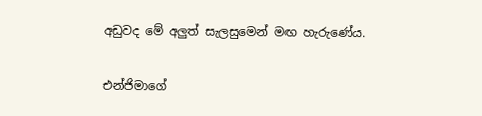අඩුවද මේ අලුත් සැලසුමෙන් මඟ හැරුණේය.

එන්ජිමාගේ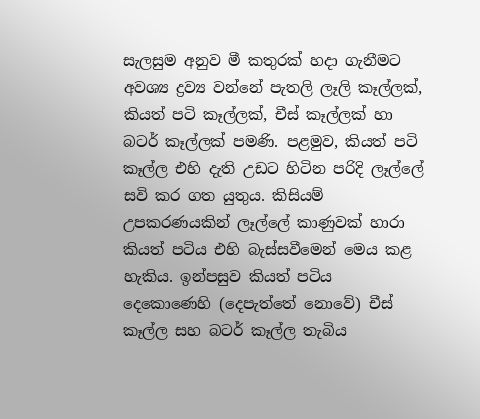සැලසුම අනුව මී කතුරක් හදා ගැනීමට අවශ්‍ය ද්‍රව්‍ය වන්නේ පැතලි ලෑලි කෑල්ලක්, කියත් පටි කෑල්ලක්, චීස් කෑල්ලක් හා බටර් කෑල්ලක් පමණි. පළමුව, කියත් පටි කෑල්ල එහි දැති උඩට හිටින පරිදි ලෑල්ලේ සවි කර ගත යුතුය. කිසියම් උපකරණයකින් ලෑල්ලේ කාණුවක් හාරා කියත් පටිය එහි බැස්සවීමෙන් මෙය කළ හැකිය. ඉන්පසුව කියත් පටිය දෙකොණෙහි (දෙපැත්තේ නොවේ) චීස් කෑල්ල සහ බටර් කෑල්ල තැබිය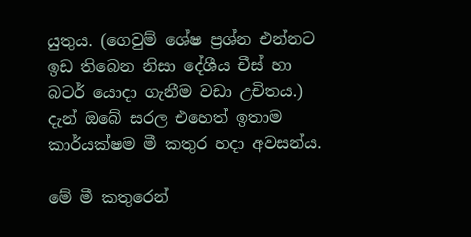යුතුය. (ගෙවුම් ශේෂ ප්‍රශ්න එන්නට ඉඩ තිබෙන නිසා දේශීය චීස් හා බටර් යොදා ගැනීම වඩා උචිතය.) දැන් ඔබේ සරල එහෙත් ඉතාම කාර්යක්ෂම මී කතුර හදා අවසන්ය.

මේ මී කතුරෙන්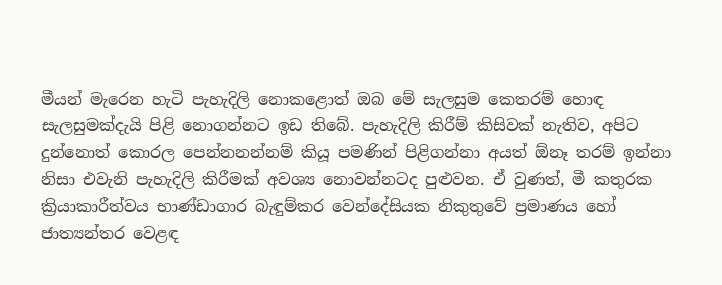මීයන් මැරෙන හැටි පැහැදිලි නොකළොත් ඔබ මේ සැලසුම කෙතරම් හොඳ සැලසුමක්දැයි පිළි නොගන්නට ඉඩ තිබේ. පැහැදිලි කිරීම් කිසිවක් නැතිව, අපිට දුන්නොත් කොරල පෙන්නනන්නම් කියූ පමණින් පිළිගන්නා අයත් ඕනෑ තරම් ඉන්නා නිසා එවැනි පැහැදිලි කිරීමක් අවශ්‍ය නොවන්නටද පුළුවන. ඒ වුණත්, මී කතුරක ක්‍රියාකාරීත්වය භාණ්ඩාගාර බැඳුම්කර වෙන්දේසියක නිකුතුවේ ප්‍රමාණය හෝ ජාත්‍යන්තර වෙළඳ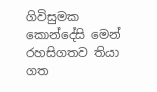ගිවිසුමක කොන්දේසි මෙන් රහසිගතව තියා ගත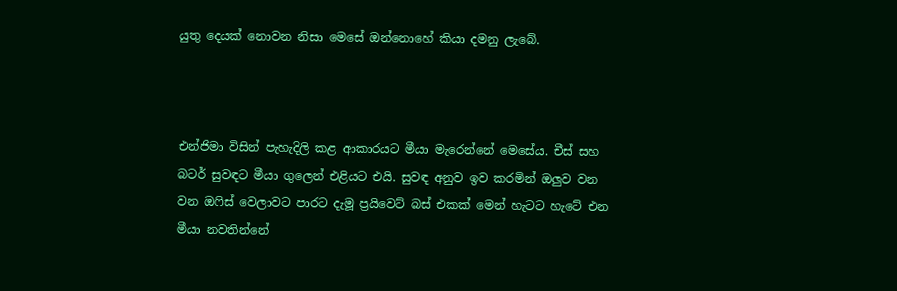යුතු දෙයක් නොවන නිසා මෙසේ ඔන්නොහේ කියා දමනු ලැබේ.



එන්ජිමා විසින් පැහැදිලි කළ ආකාරයට මීයා මැරෙන්නේ මෙසේය. චීස් සහ බටර් සුවඳට මීයා ගුලෙන් එළියට එයි. සුවඳ අනුව ඉව කරමින් ඔලුව වන වන ඔෆිස් වෙලාවට පාරට දැමූ ප්‍රයිවෙට් බස් එකක් මෙන් හැටට හැටේ එන මීයා නවතින්නේ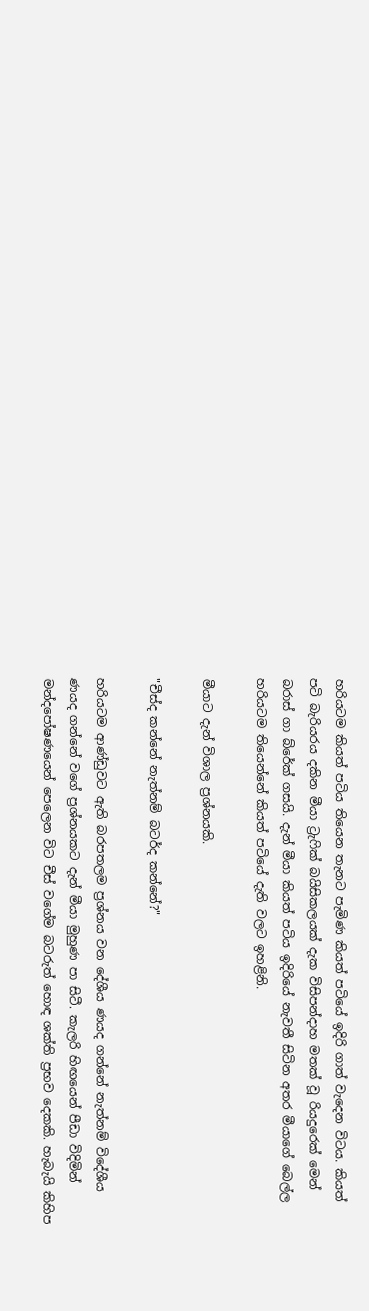හරියටම කියත් පටිය තියෙන තැනට පැමිණ කියත් පටියේ ඉදිරි ගාත් වැදෙන විටය. කියත් පටි බැරියරය දකින මීයා ට්‍රැෆික් බයිසිකලයක් දැක විසිපන්දාහ මතක් වූ රියදුරෙක් මෙන් බරාස් ගා බ්රේක් ගසයි. දැන් මීයා කියත් පටිය ඉදිරියේ නැවතී සිටින අතර මීයාගේ බෙල්ල හරියටම තියෙන්නේ කියත් පටියේ දැති වලට ඉහළිනි.

මීයාට දැන් විශාල ප්‍රශ්නයකි.

"චීස්ද කන්නේ නැත්නම් බටර්ද කන්නේ?"

හරියටම ආණ්ඩුවට ඇති බරපතලම ප්‍රශ්නය වන දේශීය ණයද ගන්නේ නැත්නම් විදේශීය ණයද ගන්නේ වගේ ප්‍රශ්නයකට දැන් මීයා මුහුණ පා සිටී. කැලරි හිඟයෙන් පීඩා විදිමින් මන්දපෝෂණයෙන් පෙලෙන විට චීස් වගේම බටරුත් හොඳ ශක්ති ප්‍රභව දෙකකි. හැබැයි කිහිප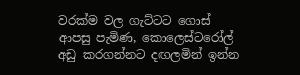වරක්ම වල ගැට්ටට ගොස් ආපසු පැමිණ, කොලෙස්ටරෝල් අඩු කරගන්නට දඟලමින් ඉන්න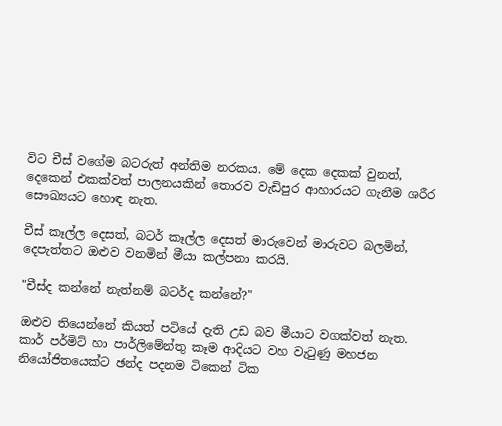විට චීස් වගේම බටරුත් අන්තිම නරකය. මේ දෙක දෙකක් වුනත්, දෙකෙන් එකක්වත් පාලනයකින් තොරව වැඩිපුර ආහාරයට ගැනීම ශරීර සෞඛ්‍යයට හොඳ නැත.

චීස් කෑල්ල දෙසත්, බටර් කෑල්ල දෙසත් මාරුවෙන් මාරුවට බලමින්, දෙපැත්තට ඔළුව වනමින් මීයා කල්පනා කරයි.

"චීස්ද කන්නේ නැත්නම් බටර්ද කන්නේ?"

ඔළුව තියෙන්නේ කියත් පටියේ දැති උඩ බව මීයාට වගක්වත් නැත. කාර් පර්මිට් හා පාර්ලිමේන්තු කෑම ආදියට වහ වැටුණු මහජන නියෝජිතයෙක්ට ඡන්ද පදනම ටිකෙන් ටික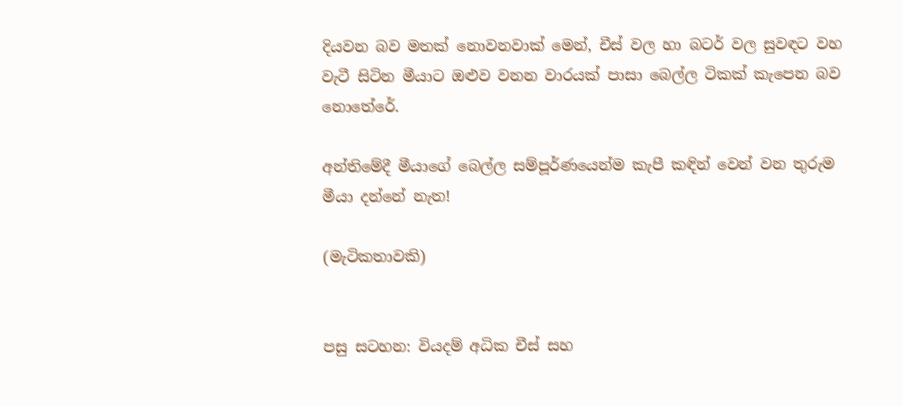දියවන බව මතක් නොවනවාක් මෙන්, චීස් වල හා බටර් වල සුවඳට වහ වැටී සිටින මීයාට ඔළුව වනන වාරයක් පාසා බෙල්ල ටිකක් කැපෙන බව නොතේරේ.

අන්තිමේදී මීයාගේ බෙල්ල සම්පූර්ණයෙන්ම කැපී කඳින් වෙන් වන තුරුම මීයා දන්නේ නැත!

(මැටිකතාවකි)


පසු සටහන: වියදම් අධික චීස් සහ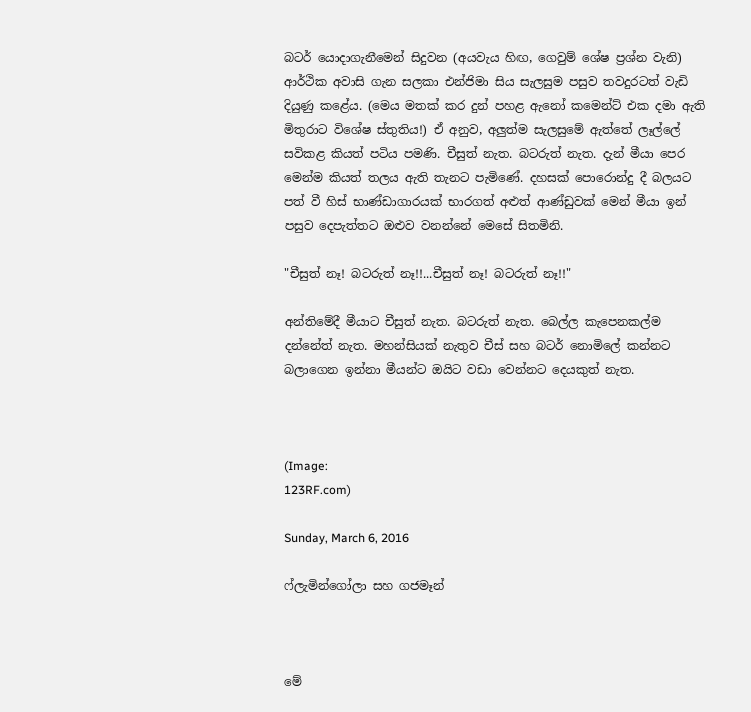බටර් යොදාගැනීමෙන් සිදුවන (අයවැය හිඟ, ගෙවුම් ශේෂ ප්‍රශ්න වැනි) ආර්ථික අවාසි ගැන සලකා එන්ජිමා සිය සැලසුම පසුව තවදුරටත් වැඩි දියුණු කළේය. (මෙය මතක් කර දුන් පහළ ඇනෝ කමෙන්ට් එක දමා ඇති මිතුරාට විශේෂ ස්තුතිය!) ඒ අනුව, අලුත්ම සැලසුමේ ඇත්තේ ලෑල්ලේ සවිකළ කියත් පටිය පමණි. චීසුත් නැත. බටරුත් නැත. දැන් මීයා පෙර මෙන්ම කියත් තලය ඇති තැනට පැමිණේ. දහසක් පොරොන්දු දී බලයට පත් වී හිස් භාණ්ඩාගාරයක් භාරගත් අළුත් ආණ්ඩුවක් මෙන් මීයා ඉන් පසුව දෙපැත්තට ඔළුව වනන්නේ මෙසේ සිතමිනි.

"චීසුත් නෑ! බටරුත් නෑ!!...චීසුත් නෑ! බටරුත් නෑ!!"

අන්තිමේදී මීයාට චීසුත් නැත. බටරුත් නැත. බෙල්ල කැපෙනකල්ම දන්නේත් නැත. මහන්සියක් නැතුව චීස් සහ බටර් නොමිලේ කන්නට බලාගෙන ඉන්නා මීයන්ට ඔයිට වඩා වෙන්නට දෙයකුත් නැත.



(Image:
123RF.com)

Sunday, March 6, 2016

ෆ්ලැමින්ගෝලා සහ ගජමෑන්



මේ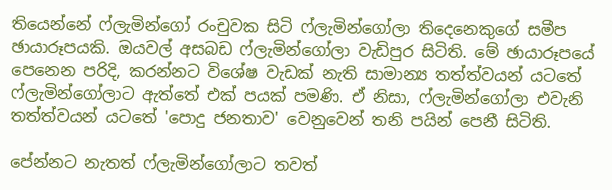තියෙන්නේ ෆ්ලැමින්ගෝ රංචුවක සිටි ෆ්ලැමින්ගෝලා තිදෙනෙකුගේ සමීප ඡායාරූපයකි. ඔයවල් අසබඩ ෆ්ලැමින්ගෝලා වැඩිපුර සිටිති. මේ ඡායාරූපයේ පෙනෙන පරිදි, කරන්නට විශේෂ වැඩක් නැති සාමාන්‍ය තත්ත්වයන් යටතේ ෆ්ලැමින්ගෝලාට ඇත්තේ එක් පයක් පමණි. ඒ නිසා, ෆ්ලැමින්ගෝලා එවැනි තත්ත්වයන් යටතේ 'පොදු ජනතාව' වෙනුවෙන් තනි පයින් පෙනී සිටිති.

පේන්නට නැතත් ෆ්ලැමින්ගෝලාට තවත්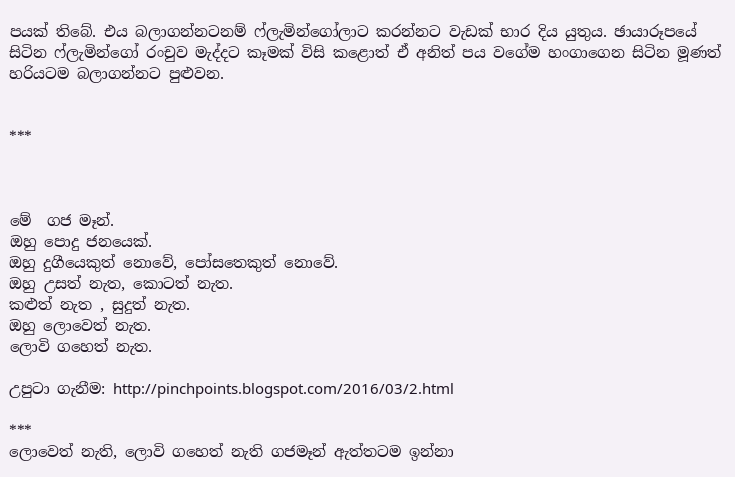පයක් තිබේ. එය බලාගන්නටනම් ෆ්ලැමින්ගෝලාට කරන්නට වැඩක් භාර දිය යුතුය. ඡායාරූපයේ සිටින ෆ්ලැමින්ගෝ රංචුව මැද්දට කෑමක් විසි කළොත් ඒ අනිත් පය වගේම හංගාගෙන සිටින මූණත් හරියටම බලාගන්නට පුළුවන.


***



මේ  ගජ මෑන්.
ඔහු පොදු ජනයෙක්.
ඔහු දුගීයෙකුත් නොවේ, පෝසතෙකුත් නොවේ.
ඔහු උසත් නැත, කොටත් නැත.
කළුත් නැත , සුදුත් නැත.
ඔහු ලොවෙත් නැත.
ලොවි ගහෙත් නැත.

උපුටා ගැනීම: http://pinchpoints.blogspot.com/2016/03/2.html

***
ලොවෙත් නැති, ලොවි ගහෙත් නැති ගජමෑන් ඇත්තටම ඉන්නා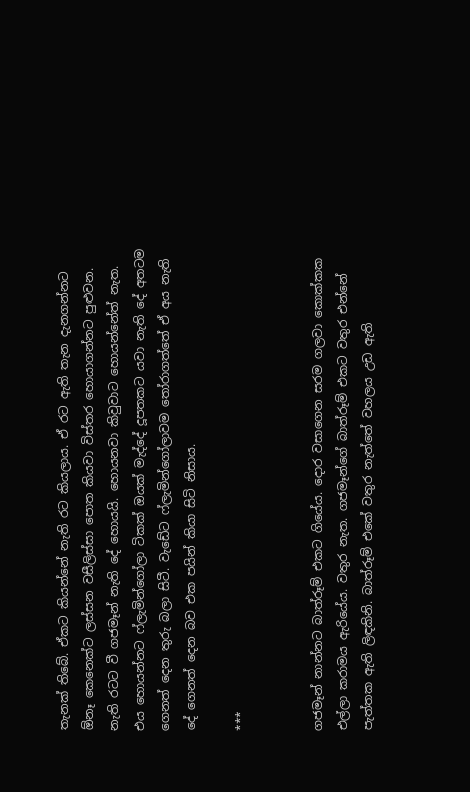තැනක් තිබේ. ඒකට කියන්නේ නැති රට කියලාය. ඒ රට ඇති තැන දැනගන්නට ඕනෑ කෙනෙක්ට ලස්සන වසීලිස්සා පොත කියවා විස්තර හොයාගන්නට පුළුවන. නැති රටට වී ගජමෑන් නැති දේ හොයයි. හොයනවා කිවුවාට හොයන්නේත් නැත. එය හොයන්නට ෆ්ලැමින්ගෝලා ටිකක් ඔයක් මැද්දේ දූපතකට යවා නැති දේ අතටම ගෙනත් දෙන තුරු බලා සිටී. වැඩේට ෆ්ලැමින්ගෝලාවම තෝරාගත්තේ ඒ අය නැති දේ ගෙනත් දෙන බව එක පයින් කියා සිටි නිසාය.

***


ගජමෑන් නාන්නට බාත්රූම් එකට ගියේය. දොර වසාගෙන සරම ගලවා කොක්කක එල්ලා කරාමය ඇරියේය. වතුර නැත. ගජමෑන්ගේ බාත්රූම් එකට වතුර එන්නේ පැත්තක ඇති ලිඳකිනි. බාත්රූම් එකේ වතුර නැත්තේ වහලය උඩ ඇති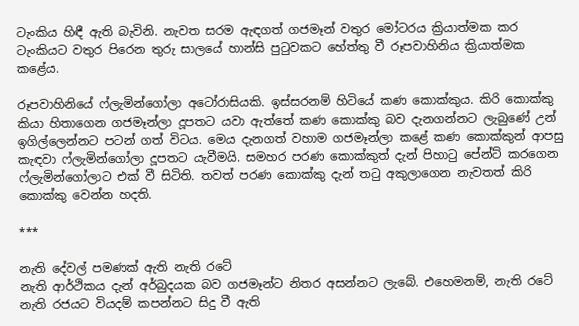ටැංකිය හිඳී ඇති බැවිනි. නැවත සරම ඇඳගත් ගජමෑන් වතුර මෝටරය ක්‍රියාත්මක කර ටැංකියට වතුර පිරෙන තුරු සාලයේ හාන්සි පුටුවකට හේත්තු වී රූපවාහිනිය ක්‍රියාත්මක කළේය.

රූපවාහිනියේ ෆ්ලැමින්ගෝලා අටෝරාසියකි. ඉස්සරනම් හිටියේ කණ කොක්කුය. කිරි කොක්කු කියා හිතාගෙන ගජමෑන්ලා දූපතට යවා ඇත්තේ කණ කොක්කු බව දැනගන්නට ලැබුණේ උන් ඉගිල්ලෙන්නට පටන් ගත් විටය. මෙය දැනගත් වහාම ගජමෑන්ලා කළේ කණ කොක්කුන් ආපසු කැඳවා ෆ්ලැමින්ගෝලා දූපතට යැවීමයි. සමහර පරණ කොක්කුත් දැන් පිහාටු පේන්ට් කරගෙන ෆ්ලැමින්ගෝලාට එක් වී සිටිති. තවත් පරණ කොක්කු දැන් තටු අකුලාගෙන නැවතත් කිරි කොක්කු වෙන්න හදති.

***

නැති දේවල් පමණක් ඇති නැති රටේ
නැති ආර්ථිකය දැන් අර්බුදයක බව ගජමෑන්ට නිතර අසන්නට ලැබේ. එහෙමනම්, නැති රටේ නැති රජයට වියදම් කපන්නට සිදු වී ඇති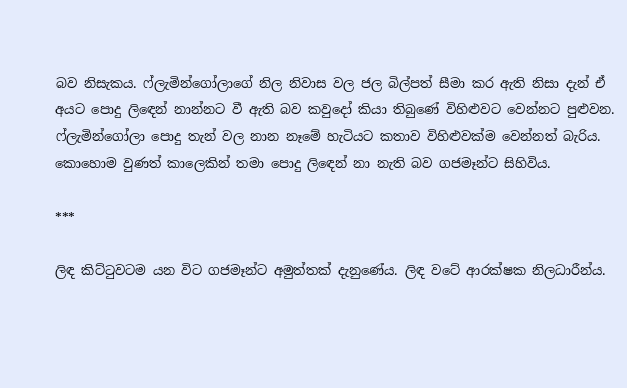බව නිසැකය. ෆ්ලැමින්ගෝලාගේ නිල නිවාස වල ජල බිල්පත් සීමා කර ඇති නිසා දැන් ඒ අයට පොදු ලිඳෙන් නාන්නට වී ඇති බව කවුදෝ කියා තිබුණේ විහිළුවට වෙන්නට පුළුවන. ෆ්ලැමින්ගෝලා පොදු තැන් වල නාන නෑමේ හැටියට කතාව විහිළුවක්ම වෙන්නත් බැරිය. කොහොම වුණත් කාලෙකින් තමා පොදු ලිඳෙන් නා නැති බව ගජමෑන්ට සිහිවිය.

***

ලිඳ කිට්ටුවටම යන විට ගජමෑන්ට අමුත්තක් දැනුණේය. ලිඳ වටේ ආරක්ෂක නිලධාරීන්ය.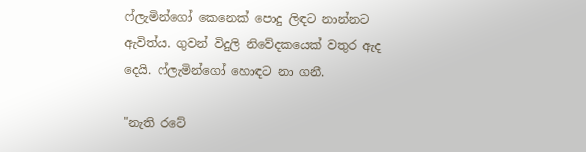ෆ්ලැමින්ගෝ කෙනෙක් පොදු ලිඳට නාන්නට ඇවිත්ය. ගුවන් විදුලි නිවේදකයෙක් වතුර ඇද දෙයි. ෆ්ලැමින්ගෝ හොඳට නා ගනී.

"නැති රටේ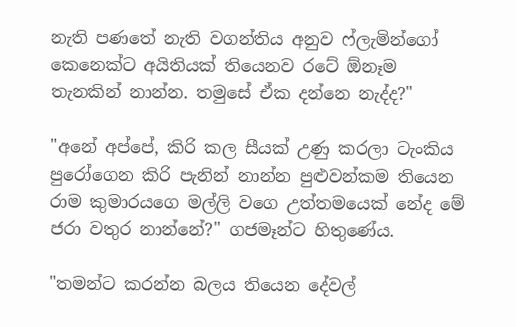නැති පණතේ නැති වගන්තිය අනුව ෆ්ලැමින්ගෝ කෙනෙක්ට අයිතියක් තියෙනව රටේ ඕනෑම තැනකින් නාන්න. තමුසේ ඒක දන්නෙ නැද්ද?"

"අනේ අප්පේ, කිරි කල සීයක් උණු කරලා ටැංකිය පුරෝගෙන කිරි පැනින් නාන්න පුළුවන්කම තියෙන රාම කුමාරයගෙ මල්ලි වගෙ උත්තමයෙක් නේද මේ ජරා වතුර නාන්නේ?" ගජමෑන්ට හිතුණේය.

"තමන්ට කරන්න බලය තියෙන දේවල්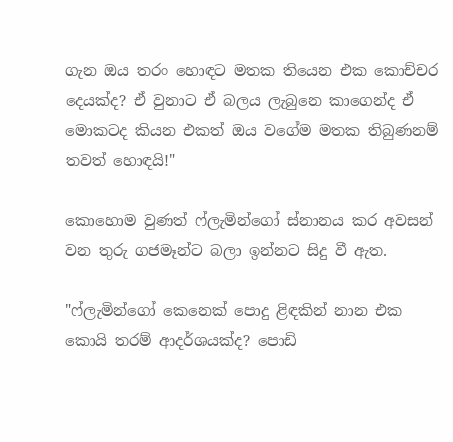ගැන ඔය තරං හොඳට මතක තියෙන එක කොච්චර දෙයක්ද? ඒ වුනාට ඒ බලය ලැබුනෙ කාගෙන්ද ඒ මොකටද කියන එකත් ඔය වගේම මතක තිබුණනම් තවත් හොඳයි!"

කොහොම වුණත් ෆ්ලැමින්ගෝ ස්නානය කර අවසන් වන තුරු ගජමෑන්ට බලා ඉන්නට සිදු වී ඇත.

"ෆ්ලැමින්ගෝ කෙනෙක් පොදු ළිඳකින් නාන එක කොයි තරම් ආදර්ශයක්ද? පොඩි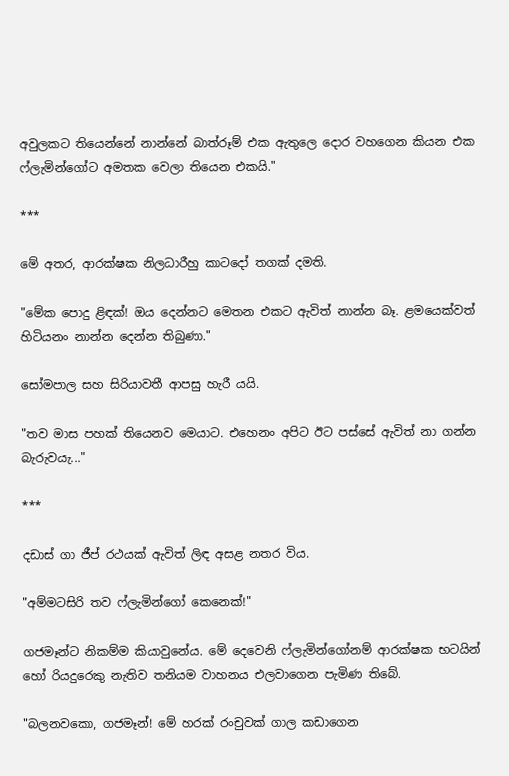අවුලකට තියෙන්නේ නාන්නේ බාත්රූම් එක ඇතුලෙ දොර වහගෙන කියන එක ෆ්ලැමින්ගෝට අමතක වෙලා තියෙන එකයි."

***

මේ අතර, ආරක්ෂක නිලධාරීහු කාටදෝ තගක් දමති.

"මේක පොදු ළිඳක්! ඔය දෙන්නට මෙතන එකට ඇවිත් නාන්න බෑ. ළමයෙක්වත් හිටියනං නාන්න දෙන්න තිබුණා."

සෝමපාල සහ සිරියාවතී ආපසු හැරී යයි.

"තව මාස පහක් තියෙනව මෙයාට. එහෙනං අපිට ඊට පස්සේ ඇවිත් නා ගන්න බැරුවයැ..."

***

දඩාස් ගා ජීප් රථයක් ඇවිත් ලිඳ අසළ නතර විය.

"අම්මටසිරි තව ෆ්ලැමින්ගෝ කෙනෙක්!"

ගජමෑන්ට නිකම්ම කියාවුනේය. මේ දෙවෙනි ෆ්ලැමින්ගෝනම් ආරක්ෂක භටයින් හෝ රියදුරෙකු නැතිව තනියම වාහනය එලවාගෙන පැමිණ තිබේ.

"බලනවකො, ගජමෑන්! මේ හරක් රංචුවක් ගාල කඩාගෙන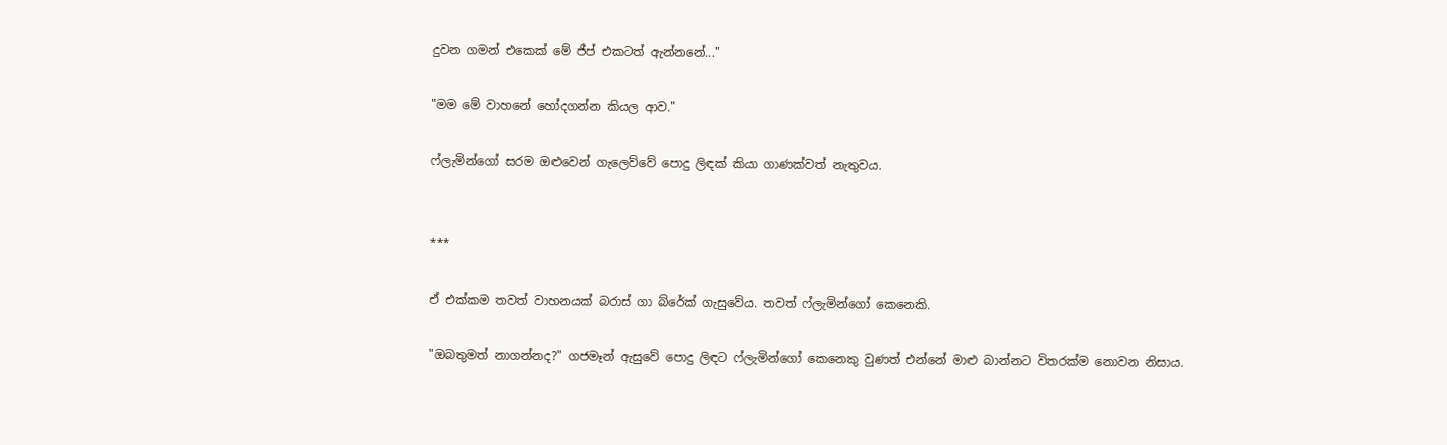දුවන ගමන් එකෙක් මේ ජීප් එකටත් ඇන්නනේ..."

"මම මේ වාහනේ හෝදගන්න කියල ආව."

ෆ්ලැමින්ගෝ සරම ඔළුවෙන් ගැලෙව්වේ පොදු ලිඳක් කියා ගාණක්වත් නැතුවය.


***

ඒ එක්කම තවත් වාහනයක් බරාස් ගා බ්රේක් ගැසුවේය. තවත් ෆ්ලැමින්ගෝ කෙනෙකි.

"ඔබතුමත් නාගන්නද?" ගජමෑන් ඇසුවේ පොදු ලිඳට ෆ්ලැමින්ගෝ කෙනෙකු වුණත් එන්නේ මාළු බාන්නට විතරක්ම නොවන නිසාය.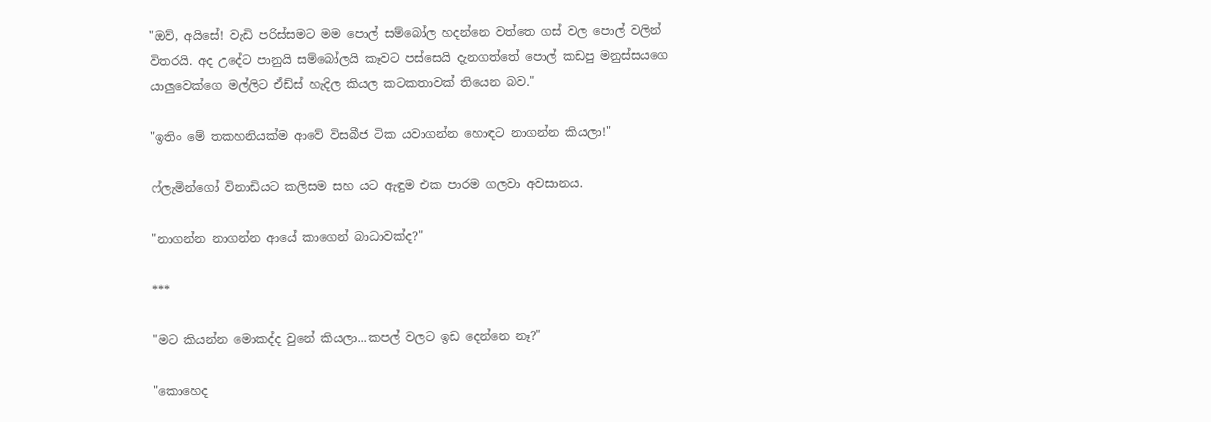"ඔව්, අයිසේ! වැඩි පරිස්සමට මම පොල් සම්බෝල හදන්නෙ වත්තෙ ගස් වල පොල් වලින් විතරයි. අද උදේට පානුයි සම්බෝලයි කෑවට පස්සෙයි දැනගත්තේ පොල් කඩපු මනුස්සයගෙ යාලුවෙක්ගෙ මල්ලිට ඒඩ්ස් හැදිල කියල කටකතාවක් තියෙන බව."

"ඉතිං මේ තකහනියක්ම ආවේ විසබීජ ටික යවාගන්න හොඳට නාගන්න කියලා!"

ෆ්ලැමින්ගෝ විනාඩියට කලිසම සහ යට ඇඳුම එක පාරම ගලවා අවසානය.

"නාගන්න නාගන්න ආයේ කාගෙන් බාධාවක්ද?"

***

"මට කියන්න මොකද්ද වුනේ කියලා...කපල් වලට ඉඩ දෙන්නෙ නෑ?"

"කොහෙද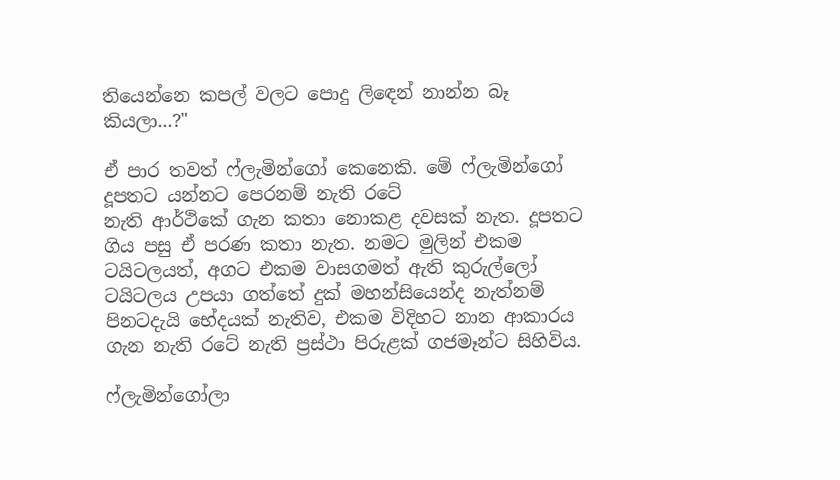තියෙන්නෙ කපල් වලට පොදු ලිඳෙන් නාන්න බෑ කියලා...?"

ඒ පාර තවත් ෆ්ලැමින්ගෝ කෙනෙකි. මේ ෆ්ලැමින්ගෝ දූපතට යන්නට පෙරනම් නැති රටේ
නැති ආර්ථිකේ ගැන කතා නොකළ දවසක් නැත. දූපතට ගිය පසු ඒ පරණ කතා නැත. නමට මුලින් එකම ටයිටලයත්, අගට එකම වාසගමත් ඇති කුරුල්ලෝ ටයිටලය උපයා ගත්තේ දුක් මහන්සියෙන්ද නැත්නම් පිනටදැයි භේදයක් නැතිව, එකම විදිහට නාන ආකාරය ගැන නැති රටේ නැති ප්‍රස්ථා පිරුළක් ගජමෑන්ට සිහිවිය.

ෆ්ලැමින්ගෝලා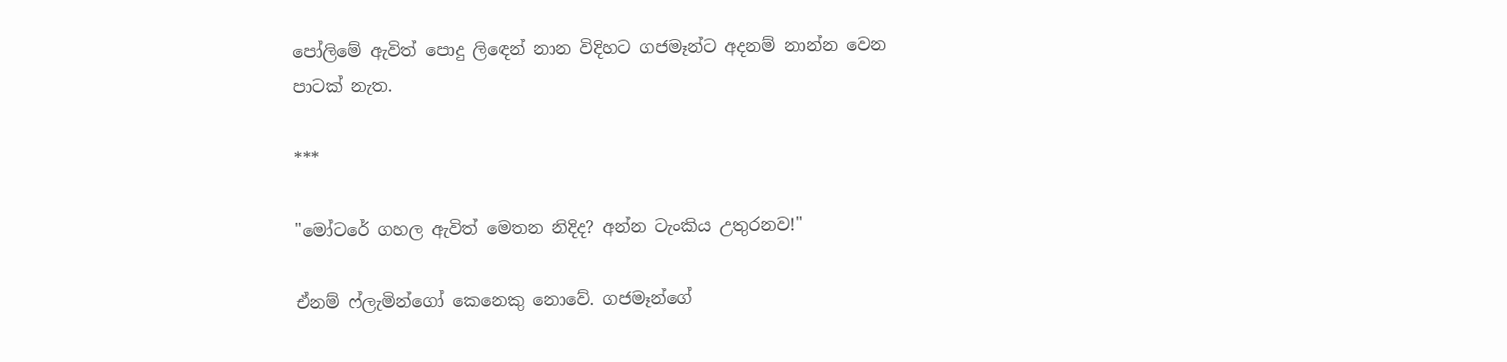පෝලිමේ ඇවිත් පොදු ලිඳෙන් නාන විදිහට ගජමෑන්ට අදනම් නාන්න වෙන පාටක් නැත.

***

"මෝටරේ ගහල ඇවිත් මෙතන නිදිද? අන්න ටැංකිය උතුරනව!"

ඒනම් ෆ්ලැමින්ගෝ කෙනෙකු නොවේ. ගජමෑන්ගේ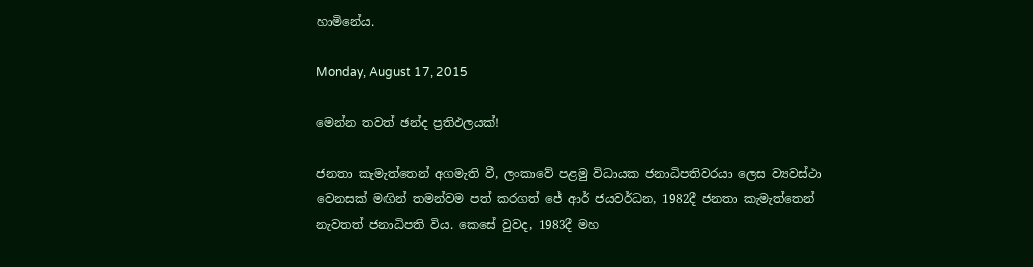හාමිනේය.

Monday, August 17, 2015

මෙන්න තවත් ඡන්ද ප්‍රතිඵලයක්!

ජනතා කැමැත්තෙන් අගමැති වී, ලංකාවේ පළමු විධායක ජනාධිපතිවරයා ලෙස ව්‍යවස්ථා වෙනසක් මඟින් තමන්වම පත් කරගත් ජේ ආර් ජයවර්ධන, 1982දී ජනතා කැමැත්තෙන් නැවතත් ජනාධිපති විය. කෙසේ වුවද, 1983දී මහ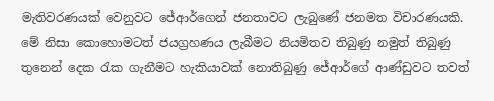මැතිවරණයක් වෙනුවට ජේආර්ගෙන් ජනතාවට ලැබුණේ ජනමත විචාරණයකි. මේ නිසා කොහොමටත් ජයග්‍රහණය ලැබීමට නියමිතව තිබුණු නමුත් තිබුණු තුනෙන් දෙක රැක ගැනීමට හැකියාවක් නොතිබුණු ජේආර්ගේ ආණ්ඩුවට තවත්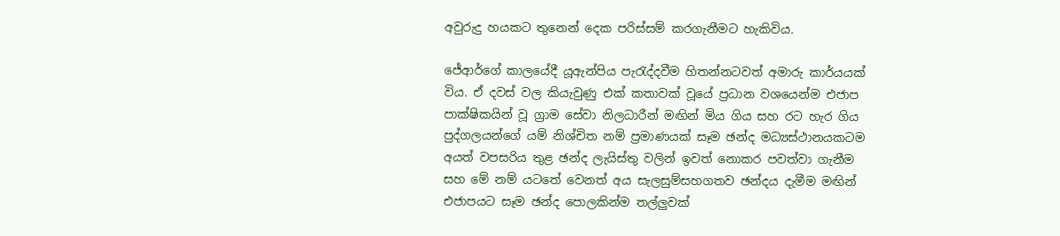අවුරුදු හයකට තුනෙන් දෙක පරිස්සම් කරගැනීමට හැකිවිය.

ජේආර්ගේ කාලයේදී යූඇන්පිය පැරැද්දවීම හිතන්නටවත් අමාරු කාර්යයක් විය. ඒ දවස් වල කියැවුණු එක් කතාවක් වූයේ ප්‍රධාන වශයෙන්ම එජාප පාක්ෂිකයින් වූ ග්‍රාම සේවා නිලධාරීන් මඟින් මිය ගිය සහ රට හැර ගිය පුද්ගලයන්ගේ යම් නිශ්චිත නම් ප්‍රමාණයක් සෑම ඡන්ද මධ්‍යස්ථානයකටම අයත් වපසරිය තුළ ඡන්ද ලැයිස්තු වලින් ඉවත් නොකර පවත්වා ගැනීම සහ මේ නම් යටතේ වෙනත් අය සැලසුම්සහගතව ඡන්දය දැමීම මඟින් එජාපයට සෑම ඡන්ද පොලකින්ම තල්ලුවක්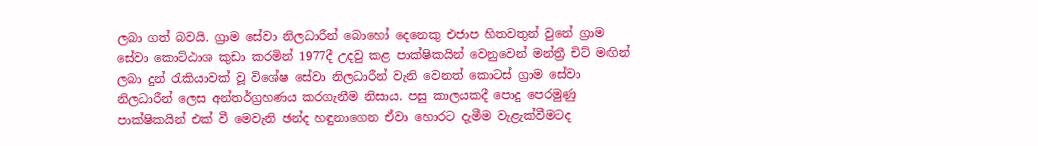ලබා ගත් බවයි. ග්‍රාම සේවා නිලධාරීන් බොහෝ දෙනෙකු එජාප හිතවතුන් වුනේ ග්‍රාම සේවා කොට්ඨාශ කුඩා කරමින් 1977දී උදවු කළ පාක්ෂිකයින් වෙනුවෙන් මන්ත්‍රී චිට් මඟින් ලබා දුන් රැකියාවක් වූ විශේෂ සේවා නිලධාරීන් වැනි වෙනත් කොටස් ග්‍රාම සේවා නිලධාරීන් ලෙස අන්තර්ග්‍රහණය කරගැනීම නිසාය. පසු කාලයකදී පොදු පෙරමුණු පාක්ෂිකයින් එක් වී මෙවැනි ඡන්ද හඳුනාගෙන ඒවා හොරට දැමීම වැළැක්වීමටද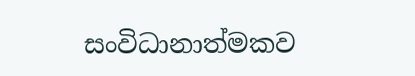සංවිධානාත්මකව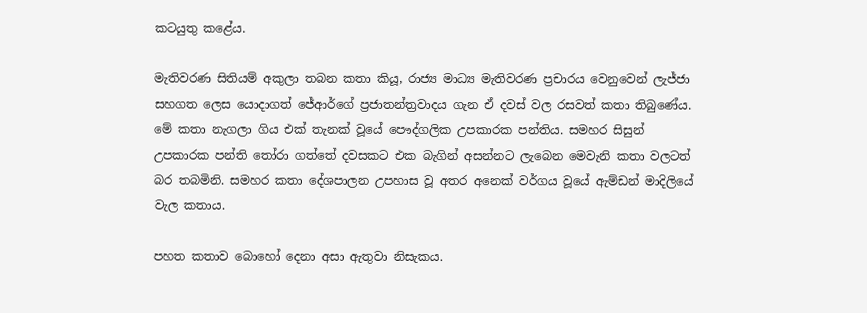කටයුතු කළේය.

මැතිවරණ සිතියම් අකුලා තබන කතා කියූ, රාජ්‍ය මාධ්‍ය මැතිවරණ ප්‍රචාරය වෙනුවෙන් ලැජ්ජා සහගත ලෙස යොදාගත් ජේආර්ගේ ප්‍රජාතන්ත්‍රවාදය ගැන ඒ දවස් වල රසවත් කතා තිබුණේය. මේ කතා නැගලා ගිය එක් තැනක් වූයේ පෞද්ගලික උපකාරක පන්තිය. සමහර සිසුන් උපකාරක පන්ති තෝරා ගත්තේ දවසකට එක බැගින් අසන්නට ලැබෙන මෙවැනි කතා වලටත් බර තබමිනි. සමහර කතා දේශපාලන උපහාස වූ අතර අනෙක් වර්ගය වූයේ ඇම්ඩන් මාදිලියේ වැල කතාය.

පහත කතාව බොහෝ දෙනා අසා ඇතුවා නිසැකය.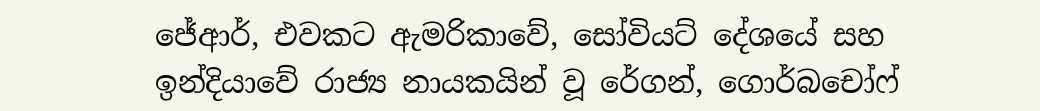ජේආර්, එවකට ඇමරිකාවේ, සෝවියට් දේශයේ සහ ඉන්දියාවේ රාජ්‍ය නායකයින් වූ රේගන්, ගොර්බචෝෆ්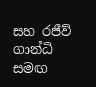සහ රජීව් ගාන්ධි සමඟ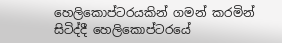හෙලිකොප්ටරයකින් ගමන් කරමින් සිටිද්දී හෙලිකොප්ටරයේ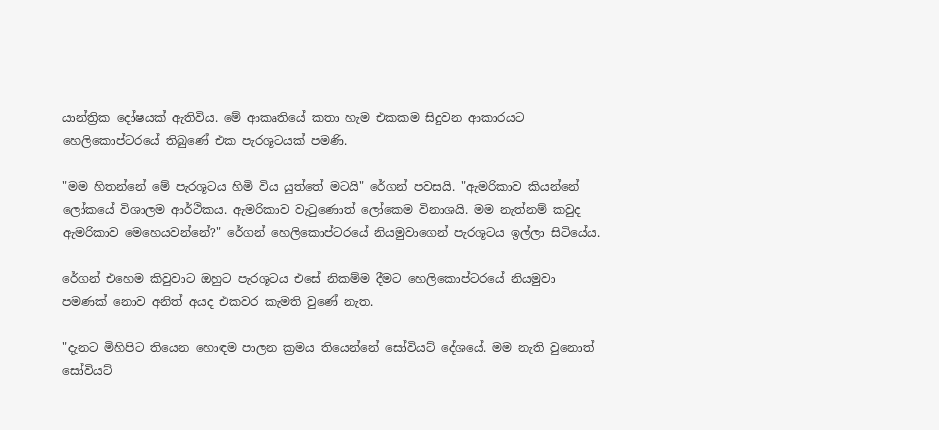යාන්ත්‍රික දෝෂයක් ඇතිවිය. මේ ආකෘතියේ කතා හැම එකකම සිදුවන ආකාරයට හෙලිකොප්ටරයේ තිබුණේ එක පැරශූටයක් පමණි.

"මම හිතන්නේ මේ පැරශූටය හිමි විය යුත්තේ මටයි" රේගන් පවසයි. "ඇමරිකාව කියන්නේ ලෝකයේ විශාලම ආර්ථිකය. ඇමරිකාව වැටුණොත් ලෝකෙම විනාශයි. මම නැත්නම් කවුද ඇමරිකාව මෙහෙයවන්නේ?" රේගන් හෙලිකොප්ටරයේ නියමුවාගෙන් පැරශූටය ඉල්ලා සිටියේය.

රේගන් එහෙම කිවුවාට ඔහුට පැරශූටය එසේ නිකම්ම දීමට හෙලිකොප්ටරයේ නියමුවා පමණක් නොව අනිත් අයද එකවර කැමති වුණේ නැත.

"දැනට මිහිපිට තියෙන හොඳම පාලන ක්‍රමය තියෙන්නේ සෝවියට් දේශයේ. මම නැති වුනොත් සෝවියට්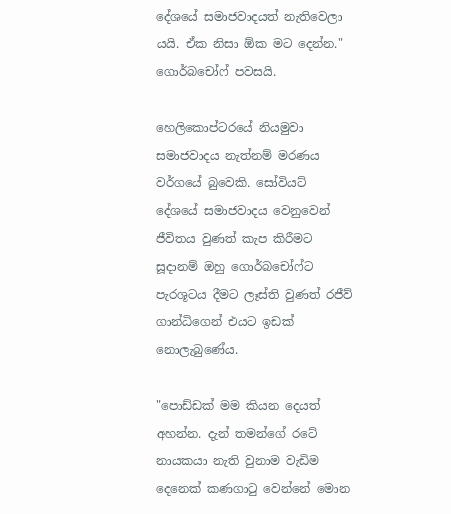දේශයේ සමාජවාදයත් නැතිවෙලා යයි. ඒක නිසා ඕක මට දෙන්න." ගොර්බචෝෆ් පවසයි.

හෙලිකොප්ටරයේ නියමුවා සමාජවාදය නැත්නම් මරණය වර්ගයේ බුවෙකි. සෝවියට් දේශයේ සමාජවාදය වෙනුවෙන් ජීවිතය වුණත් කැප කිරීමට සූදානම් ඔහු ගොර්බචෝෆ්ට පැරශූටය දීමට ලෑස්ති වුණත් රජීව් ගාන්ධිගෙන් එයට ඉඩක් නොලැබුණේය.

"පොඩ්ඩක් මම කියන දෙයත් අහන්න. දැන් තමන්ගේ රටේ නායකයා නැති වුනාම වැඩිම දෙනෙක් කණගාටු වෙන්නේ මොන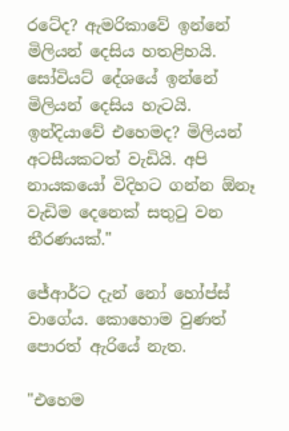රටේද? ඇමරිකාවේ ඉන්නේ මිලියන් දෙසිය හතළිහයි. සෝවියට් දේශයේ ඉන්නේ මිලියන් දෙසිය හැටයි. ඉන්දියාවේ එහෙමද? මිලියන් අටසීයකටත් වැඩියි. අපි නායකයෝ විදිහට ගන්න ඕනෑ වැඩිම දෙනෙක් සතුටු වන තීරණයක්."

ජේආර්ට දැන් නෝ හෝප්ස් වාගේය. කොහොම වුණත් පොරත් ඇරියේ නැත.

"එහෙම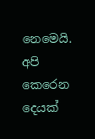නෙමෙයි. අපි කෙරෙන දෙයක්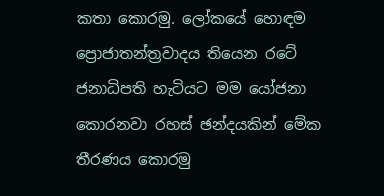කතා කොරමු. ලෝකයේ හොඳම ප්‍රොජාතන්ත්‍රවාදය තියෙන රටේ ජනාධිපති හැටියට මම යෝජනා කොරනවා රහස් ඡන්දයකින් මේක තීරණය කොරමු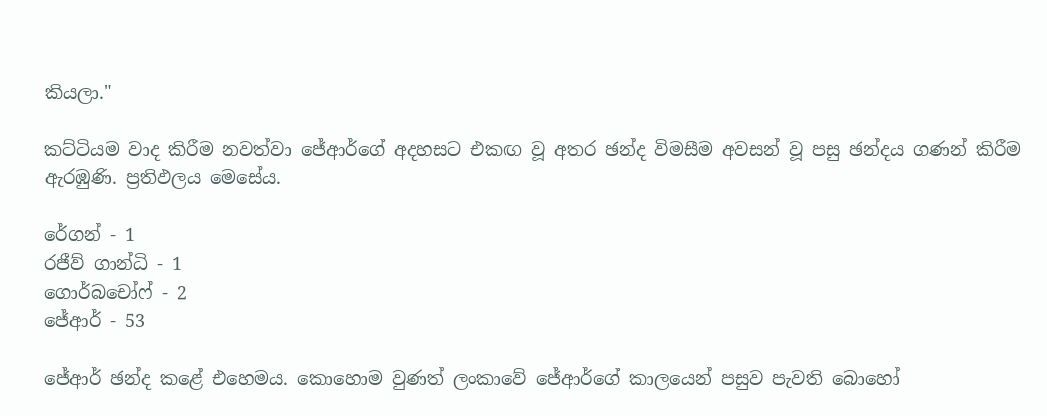කියලා."

කට්ටියම වාද කිරීම නවත්වා ජේආර්ගේ අදහසට එකඟ වූ අතර ඡන්ද විමසීම අවසන් වූ පසු ඡන්දය ගණන් කිරීම ඇරඹුණි. ප්‍රතිඵලය මෙසේය.

රේගන් - 1
රජීව් ගාන්ධි - 1
ගොර්බචෝෆ් - 2
ජේආර් - 53

ජේආර් ඡන්ද කළේ එහෙමය. කොහොම වුණත් ලංකාවේ ජේආර්ගේ කාලයෙන් පසුව පැවති බොහෝ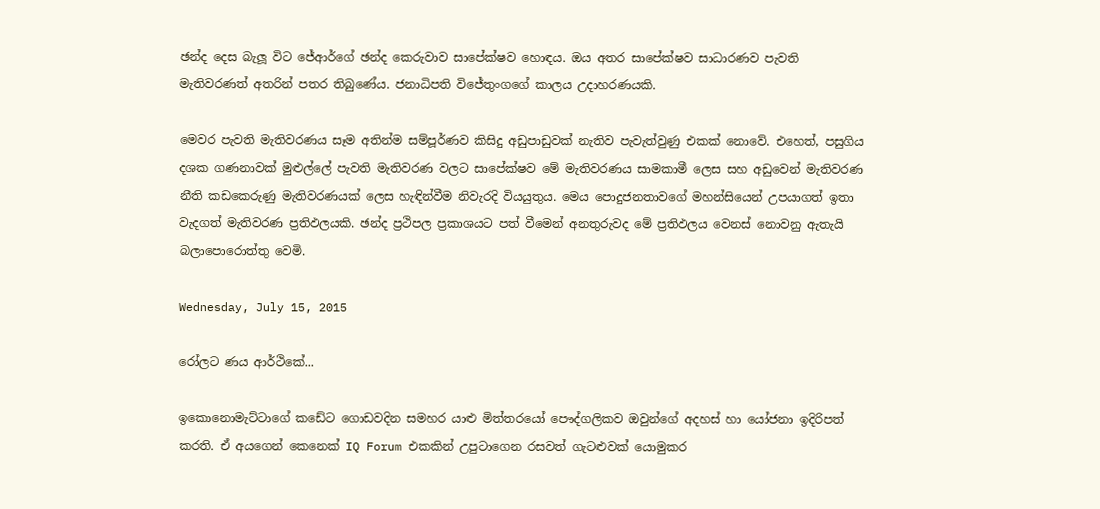ඡන්ද දෙස බැලූ විට ජේආර්ගේ ඡන්ද කෙරුවාව සාපේක්ෂව හොඳය. ඔය අතර සාපේක්ෂව සාධාරණව පැවති මැතිවරණත් අතරින් පතර තිබුණේය. ජනාධිපති විජේතුංගගේ කාලය උදාහරණයකි.

මෙවර පැවති මැතිවරණය සෑම අතින්ම සම්පූර්ණව කිසිදු අඩුපාඩුවක් නැතිව පැවැත්වුණු එකක් නොවේ. එහෙත්, පසුගිය දශක ගණනාවක් මුළුල්ලේ පැවති මැතිවරණ වලට සාපේක්ෂව මේ මැතිවරණය සාමකාමී ලෙස සහ අඩුවෙන් මැතිවරණ නීති කඩකෙරුණු මැතිවරණයක් ලෙස හැඳින්වීම නිවැරදි වියයුතුය. මෙය පොදුජනතාවගේ මහන්සියෙන් උපයාගත් ඉතා වැදගත් මැතිවරණ ප්‍රතිඵලයකි. ඡන්ද ප්‍රථිපල ප්‍රකාශයට පත් වීමෙන් අනතුරුවද මේ ප්‍රතිඵලය වෙනස් නොවනු ඇතැයි බලාපොරොත්තු වෙමි.

Wednesday, July 15, 2015

රෝලට ණය ආර්ථිකේ...

ඉකොනොමැට්ටාගේ කඩේට ගොඩවදින සමහර යාළු මිත්තරයෝ පෞද්ගලිකව ඔවුන්ගේ අදහස් හා යෝජනා ඉදිරිපත් කරති. ඒ අයගෙන් කෙනෙක් IQ Forum එකකින් උපුටාගෙන රසවත් ගැටළුවක් යොමුකර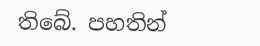තිබේ. පහතින්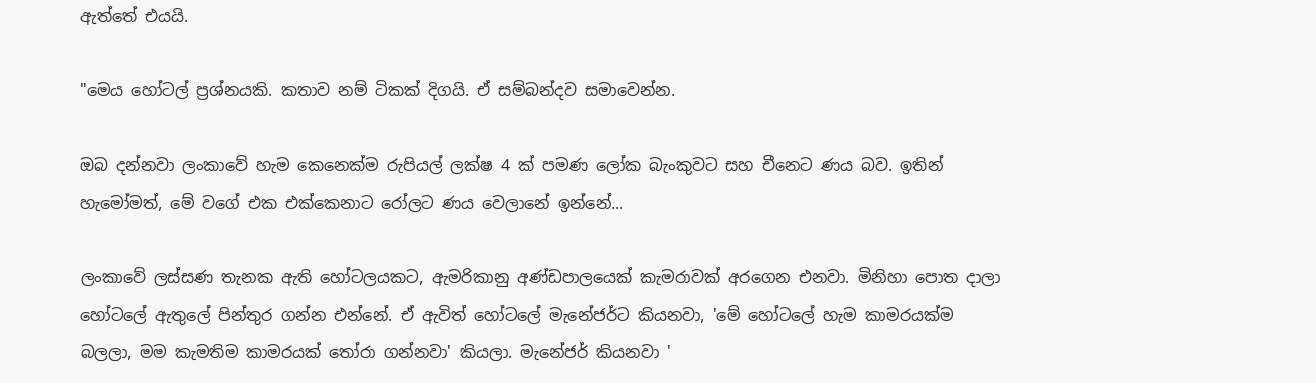ඇත්තේ එයයි.

"මෙය හෝටල් ප්‍රශ්නයකි. කතාව නම් ටිකක් දිගයි. ඒ සම්බන්දව සමාවෙන්න.

ඔබ දන්නවා ලංකාවේ හැම කෙනෙක්ම රුපියල් ලක්ෂ 4 ක් පමණ ලෝක බැංකුවට සහ චීනෙට ණය බව. ඉතින් හැමෝමත්, මේ වගේ එක එක්කෙනාට රෝලට ණය වෙලානේ ඉන්නේ...

ලංකාවේ ලස්සණ තැනක ඇති හෝටලයකට, ඇමරිකානු අණ්ඩපාලයෙක් කැමරාවක් අරගෙන එනවා. මිනිහා පොත දාලා හෝටලේ ඇතුලේ පින්තුර ගන්න එන්නේ. ඒ ඇවිත් හෝටලේ මැනේජර්ට කියනවා, 'මේ හෝටලේ හැම කාමරයක්ම බලලා, මම කැමතිම කාමරයක් තෝරා ගන්නවා' කියලා. මැනේජර් කියනවා '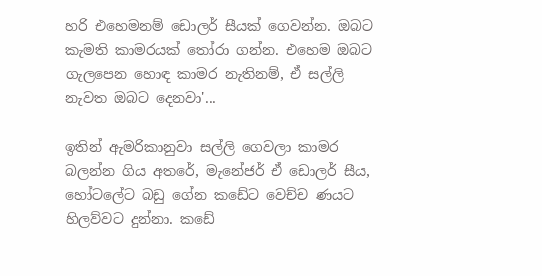හරි එහෙමනම් ඩොලර් සීයක් ගෙවන්න. ඔබට කැමති කාමරයක් තෝරා ගන්න. එහෙම ඔබට ගැලපෙන හොඳ කාමර නැතිනම්, ඒ සල්ලි නැවත ඔබට දෙනවා'...

ඉතින් ඇමරිකානුවා සල්ලි ගෙවලා කාමර බලන්න ගිය අතරේ, මැනේජර් ඒ ඩොලර් සීය, හෝටලේට බඩු ගේන කඩේට වෙච්ච ණයට හිලව්වට දුන්නා. කඩේ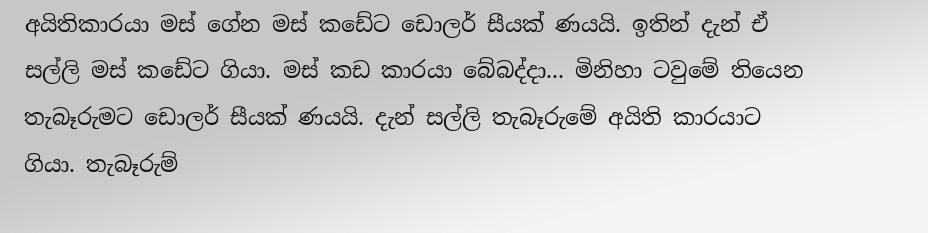අයිතිකාරයා මස් ගේන මස් කඩේට ඩොලර් සීයක් ණයයි. ඉතින් දැන් ඒ සල්ලි මස් කඩේට ගියා. මස් කඩ කාරයා බේබද්දා... මිනිහා ටවුමේ තියෙන තැබෑරුමට ඩොලර් සීයක් ණයයි. දැන් සල්ලි තැබෑරුමේ අයිති කාරයාට ගියා. තැබෑරුම්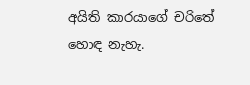අයිති කාරයාගේ චරිතේ හොඳ නැහැ.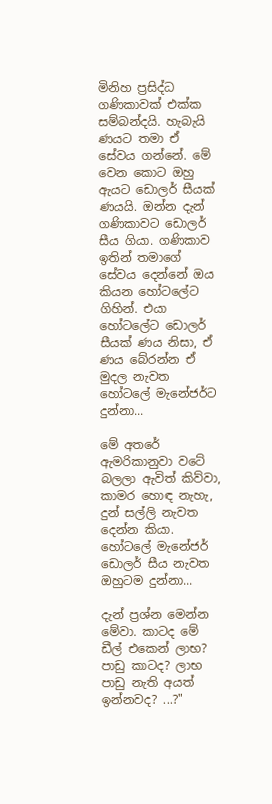මිනිහ ප්‍රසිද්ධ ගණිකාවක් එක්ක සම්බන්දයි. හැබැයි ණයට තමා ඒ සේවය ගන්නේ. මේ වෙන කොට ඔහු ඇයට ඩොලර් සීයක් ණයයි. ඔන්න දැන් ගණිකාවට ඩොලර් සීය ගියා. ගණිකාව ඉතින් තමාගේ සේවය දෙන්නේ ඔය කියන හෝටලේට ගිහින්. එයා හෝටලේට ඩොලර් සීයක් ණය නිසා, ඒ ණය බේරන්න ඒ මුදල නැවත හෝටලේ මැනේජර්ට දුන්නා...

මේ අතරේ ඇමරිකානුවා වටේ බලලා ඇවිත් කිව්වා, කාමර හොඳ නැහැ, දුන් සල්ලි නැවත දෙන්න කියා. හෝටලේ මැනේජර් ඩොලර් සීය නැවත ඔහුටම දුන්නා...

දැන් ප්‍රශ්න මෙන්න මේවා. කාටද මේ ඩීල් එකෙන් ලාභ? පාඩු කාටද? ලාභ පාඩු නැති අයත් ඉන්නවද? ...?"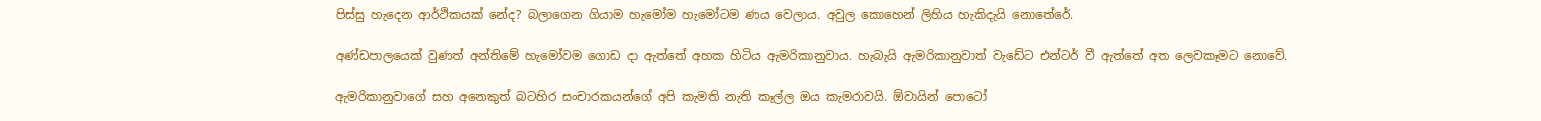පිස්සු හැදෙන ආර්ථිකයක් නේද? බලාගෙන ගියාම හැමෝම හැමෝටම ණය වෙලාය. අවුල කොහෙන් ලිහිය හැකිදැයි නොතේරේ.

අණ්ඩපාලයෙක් වුණත් අන්තිමේ හැමෝවම ගොඩ දා ඇත්තේ අහක හිටිය ඇමරිකානුවාය. හැබැයි ඇමරිකානුවාත් වැඩේට එන්ටර් වී ඇත්තේ අත ලෙවකෑමට නොවේ.

ඇමරිකානුවාගේ සහ අනෙකුත් බටහිර සංචාරකයන්ගේ අපි කැමති නැති කෑල්ල ඔය කැමරාවයි. ඕවායින් පොටෝ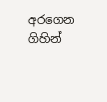අරගෙන ගිහින්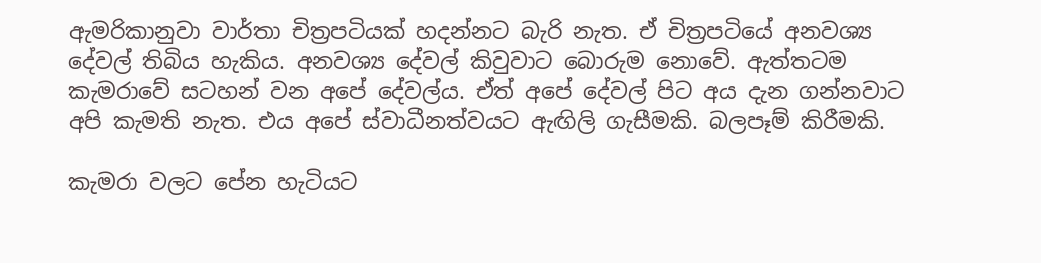ඇමරිකානුවා වාර්තා චිත්‍රපටියක් හදන්නට බැරි නැත. ඒ චිත්‍රපටියේ අනවශ්‍ය දේවල් තිබිය හැකිය. අනවශ්‍ය දේවල් කිවුවාට බොරුම නොවේ. ඇත්තටම කැමරාවේ සටහන් වන අපේ දේවල්ය. ඒත් අපේ දේවල් පිට අය දැන ගන්නවාට අපි කැමති නැත. එය අපේ ස්වාධීනත්වයට ඇඟිලි ගැසීමකි. බලපෑම් කිරීමකි.

කැමරා වලට පේන හැටියට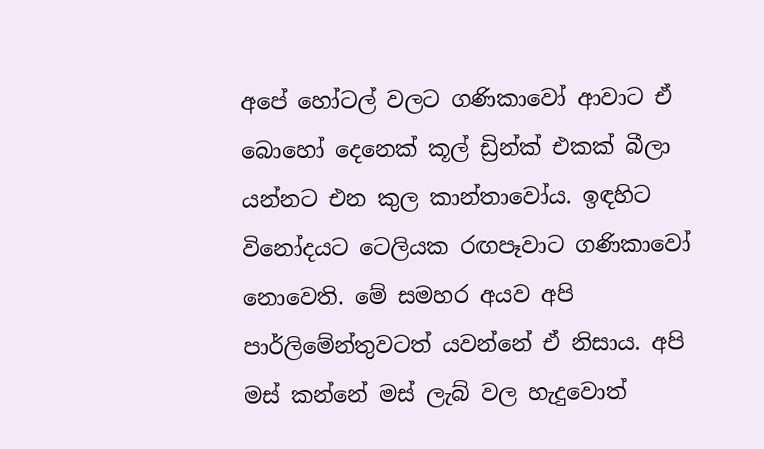අපේ හෝටල් වලට ගණිකාවෝ ආවාට ඒ බොහෝ දෙනෙක් කූල් ඩ්‍රින්ක් එකක් බීලා යන්නට එන කුල කාන්තාවෝය. ඉඳහිට විනෝදයට ටෙලියක රඟපෑවාට ගණිකාවෝ නොවෙති. මේ සමහර අයව අපි පාර්ලිමේන්තුවටත් යවන්නේ ඒ නිසාය. අපි මස් කන්නේ මස් ලැබ් වල හැදුවොත්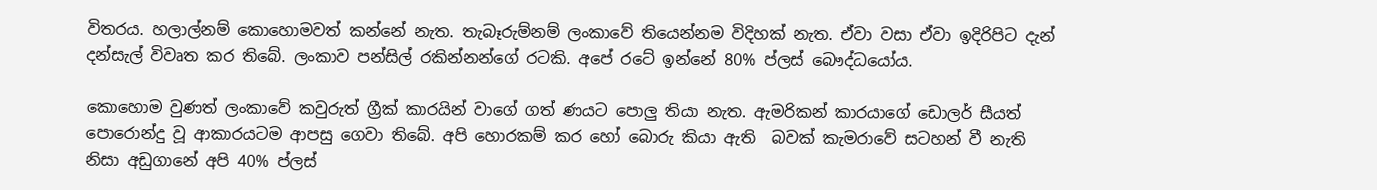විතරය. හලාල්නම් කොහොමවත් කන්නේ නැත. තැබෑරුම්නම් ලංකාවේ තියෙන්නම විදිහක් නැත. ඒවා වසා ඒවා ඉදිරිපිට දැන් දන්සැල් විවෘත කර තිබේ. ලංකාව පන්සිල් රකින්නන්ගේ රටකි. අපේ රටේ ඉන්නේ 80% ප්ලස් බෞද්ධයෝය.

කොහොම වුණත් ලංකාවේ කවුරුත් ග්‍රීක් කාරයින් වාගේ ගත් ණයට පොලු තියා නැත. ඇමරිකන් කාරයාගේ ඩොලර් සීයත් පොරොන්දු වූ ආකාරයටම ආපසු ගෙවා තිබේ. අපි හොරකම් කර හෝ බොරු කියා ඇති  බවක් කැමරාවේ සටහන් වී නැති නිසා අඩුගානේ අපි 40% ප්ලස්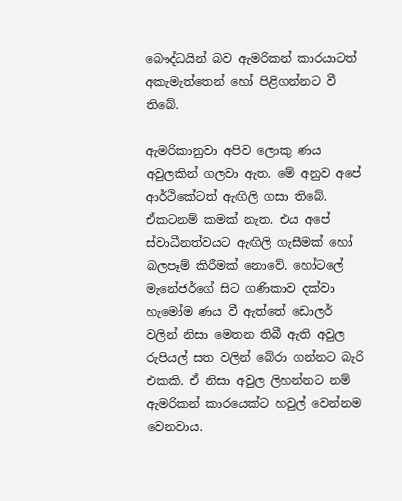බෞද්ධයින් බව ඇමරිකන් කාරයාටත් අකැමැත්තෙන් හෝ පිළිගන්නට වී තිබේ.

ඇමරිකානුවා අපිව ලොකු ණය අවුලකින් ගලවා ඇත. මේ අනුව අපේ ආර්ථිකේටත් ඇඟිලි ගසා තිබේ. ඒකටනම් කමක් නැත. එය අපේ ස්වාධීනත්වයට ඇඟිලි ගැසීමක් හෝ බලපෑම් කිරීමක් නොවේ. හෝටලේ මැනේජර්ගේ සිට ගණිකාව දක්වා හැමෝම ණය වී ඇත්තේ ඩොලර් වලින් නිසා මෙතන තිබී ඇති අවුල රුපියල් සත වලින් බේරා ගන්නට බැරි එකකි. ඒ නිසා අවුල ලිහන්නට නම් ඇමරිකන් කාරයෙක්ට හවුල් වෙන්නම වෙනවාය.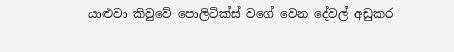යාළුවා කිවුවේ පොලිටික්ස් වගේ වෙන දේවල් අඩුකර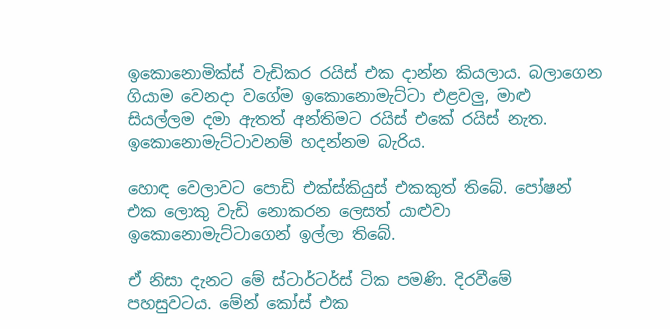ඉකොනොමික්ස් වැඩිකර රයිස් එක දාන්න කියලාය. බලාගෙන ගියාම වෙනදා වගේම ඉකොනොමැට්ටා එළවලු, මාළු සියල්ලම දමා ඇතත් අන්තිමට රයිස් එකේ රයිස් නැත. ඉකොනොමැට්ටාවනම් හදන්නම බැරිය.

හොඳ වෙලාවට පොඩි එක්ස්කියුස් එකකුත් තිබේ. පෝෂන් එක ලොකු වැඩි නොකරන ලෙසත් යාළුවා ඉකොනොමැට්ටාගෙන් ඉල්ලා තිබේ.

ඒ නිසා දැනට මේ ස්ටාර්ටර්ස් ටික පමණි. දිරවීමේ පහසුවටය. මේන් කෝස් එක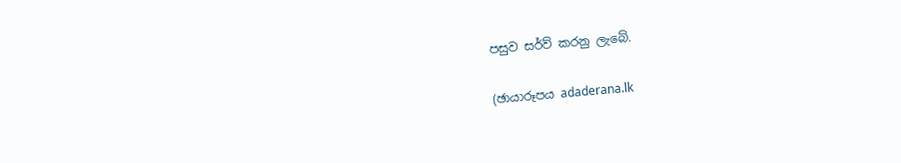පසුව සර්ව් කරනු ලැබේ.

(ඡායාරූපය adaderana.lk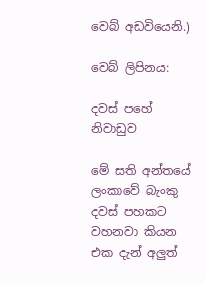වෙබ් අඩවියෙනි.)

වෙබ් ලිපිනය:

දවස් පහේ නිවාඩුව

මේ සති අන්තයේ ලංකාවේ බැංකු දවස් පහකට වහනවා කියන එක දැන් අලුත්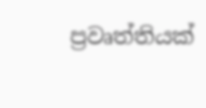ප්‍රවෘත්තියක්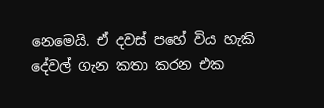නෙමෙයි. ඒ දවස් පහේ විය හැකි දේවල් ගැන කතා කරන එක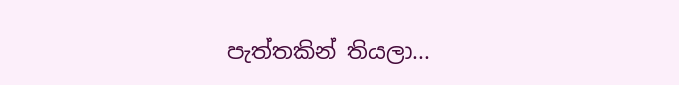පැත්තකින් තියලා...